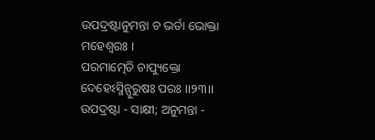ଉପଦ୍ରଷ୍ଟାନୁମନ୍ତା ଚ ଭର୍ତା ଭୋକ୍ତା ମହେଶ୍ୱରଃ ।
ପରମାତ୍ମେତି ଚାପ୍ୟୁକ୍ତୋ ଦେହେଽସ୍ମିନ୍ପୁରୁଷଃ ପରଃ ।।୨୩।।
ଉପଦ୍ରଷ୍ଟା - ସାକ୍ଷୀ; ଅନୁମନ୍ତା -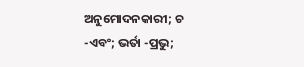ଅନୁମୋଦନକାରୀ; ଚ -ଏବଂ; ଭର୍ତା -ପ୍ରଭୁ;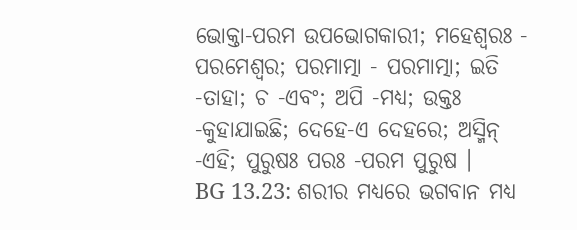ଭୋକ୍ତା-ପରମ ଉପଭୋଗକାରୀ; ମହେଶ୍ୱରଃ - ପରମେଶ୍ୱର; ପରମାତ୍ମା - ପରମାତ୍ମା; ଇତି -ତାହା; ଚ -ଏବଂ; ଅପି -ମଧ୍ୟ; ଉକ୍ତଃ -କୁହାଯାଇଛି; ଦେହେ-ଏ ଦେହରେ; ଅସ୍ମିନ୍ -ଏହି; ପୁରୁଷଃ ପରଃ -ପରମ ପୁରୁଷ ।
BG 13.23: ଶରୀର ମଧ୍ୟରେ ଭଗବାନ ମଧ୍ୟ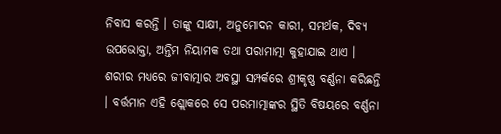ନିବାସ କରନ୍ତି । ତାଙ୍କୁ ସାକ୍ଷୀ, ଅନୁମୋଦନ କାରୀ, ସମର୍ଥକ, ଦିବ୍ୟ ଉପଭୋକ୍ତା, ଅନ୍ତିମ ନିୟାମକ ତଥା ପରାମାତ୍ମା କୁହାଯାଇ ଥାଏ ।
ଶରୀର ମଧ୍ୟରେ ଜୀବାତ୍ମାର ଅବସ୍ଥା ସମ୍ପର୍କରେ ଶ୍ରୀକୃଷ୍ଣ ବର୍ଣ୍ଣନା କରିଛନ୍ତି । ବର୍ତ୍ତମାନ ଏହି ଶ୍ଲୋକରେ ସେ ପରମାତ୍ମାଙ୍କର ସ୍ଥିତି ବିଷୟରେ ବର୍ଣ୍ଣନା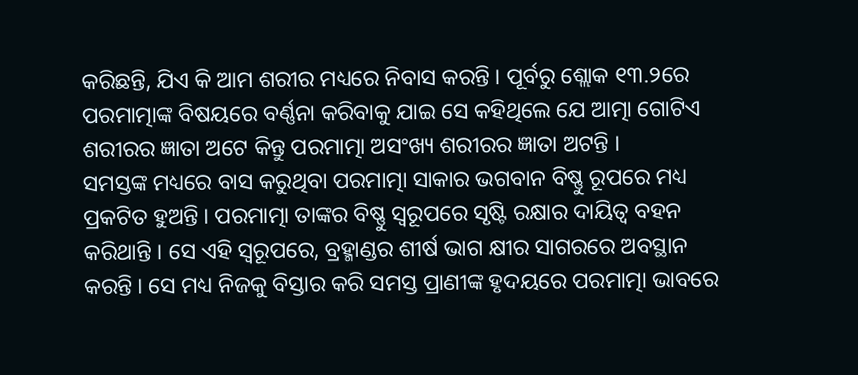କରିଛନ୍ତି, ଯିଏ କି ଆମ ଶରୀର ମଧ୍ୟରେ ନିବାସ କରନ୍ତି । ପୂର୍ବରୁ ଶ୍ଲୋକ ୧୩.୨ରେ ପରମାତ୍ମାଙ୍କ ବିଷୟରେ ବର୍ଣ୍ଣନା କରିବାକୁ ଯାଇ ସେ କହିଥିଲେ ଯେ ଆତ୍ମା ଗୋଟିଏ ଶରୀରର ଜ୍ଞାତା ଅଟେ କିନ୍ତୁ ପରମାତ୍ମା ଅସଂଖ୍ୟ ଶରୀରର ଜ୍ଞାତା ଅଟନ୍ତି ।
ସମସ୍ତଙ୍କ ମଧ୍ୟରେ ବାସ କରୁଥିବା ପରମାତ୍ମା ସାକାର ଭଗବାନ ବିଷ୍ଣୁ ରୂପରେ ମଧ୍ୟ ପ୍ରକଟିତ ହୁଅନ୍ତି । ପରମାତ୍ମା ତାଙ୍କର ବିଷ୍ଣୁ ସ୍ୱରୂପରେ ସୃଷ୍ଟି ରକ୍ଷାର ଦାୟିତ୍ୱ ବହନ କରିଥାନ୍ତି । ସେ ଏହି ସ୍ୱରୂପରେ, ବ୍ରହ୍ମାଣ୍ଡର ଶୀର୍ଷ ଭାଗ କ୍ଷୀର ସାଗରରେ ଅବସ୍ଥାନ କରନ୍ତି । ସେ ମଧ୍ୟ ନିଜକୁ ବିସ୍ତାର କରି ସମସ୍ତ ପ୍ରାଣୀଙ୍କ ହୃଦୟରେ ପରମାତ୍ମା ଭାବରେ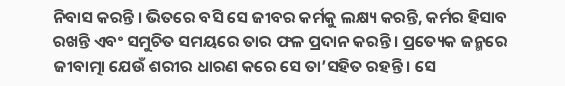ନିବାସ କରନ୍ତି । ଭିତରେ ବସି ସେ ଜୀବର କର୍ମକୁ ଲକ୍ଷ୍ୟ କରନ୍ତି, କର୍ମର ହିସାବ ରଖନ୍ତି ଏବଂ ସମୁଚିତ ସମୟରେ ତାର ଫଳ ପ୍ରଦାନ କରନ୍ତି । ପ୍ରତ୍ୟେକ ଜନ୍ମରେ ଜୀବାତ୍ମା ଯେଉଁ ଶରୀର ଧାରଣ କରେ ସେ ତା’ସହିତ ରହନ୍ତି । ସେ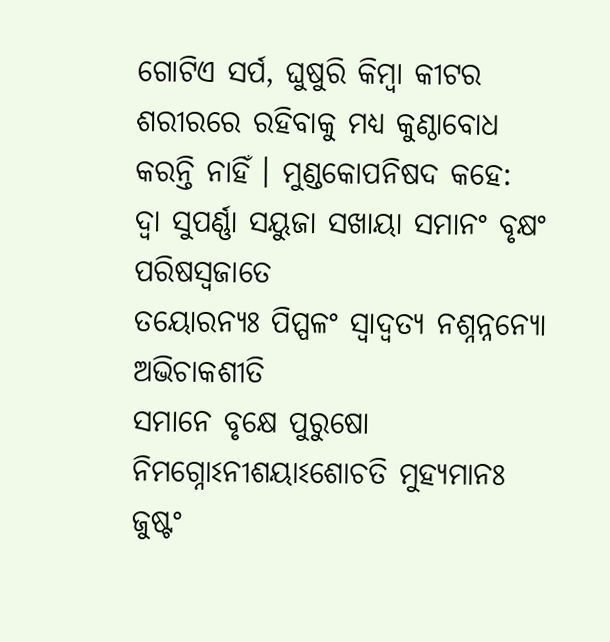ଗୋଟିଏ ସର୍ପ, ଘୁଷୁରି କିମ୍ବା କୀଟର ଶରୀରରେ ରହିବାକୁ ମଧ୍ୟ କୁଣ୍ଠାବୋଧ କରନ୍ତି ନାହିଁ । ମୁଣ୍ଡକୋପନିଷଦ କହେ:
ଦ୍ୱା ସୁପର୍ଣ୍ଣା ସୟୁଜା ସଖାୟା ସମାନଂ ବୃକ୍ଷଂ ପରିଷସ୍ୱଜାତେ
ତୟୋରନ୍ୟଃ ପିପ୍ପଳଂ ସ୍ୱାଦ୍ୱତ୍ୟ ନଶ୍ନନ୍ନନ୍ୟୋ ଅଭିଚାକଶୀତି
ସମାନେ ବୃକ୍ଷେ ପୁରୁଷୋ ନିମଗ୍ନୋଽନୀଶୟାଽଶୋଚତି ମୁହ୍ୟମାନଃ
ଜୁଷ୍ଟଂ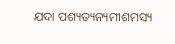ଯଦା ପଶ୍ୟତ୍ୟନ୍ୟମୀଶମସ୍ୟ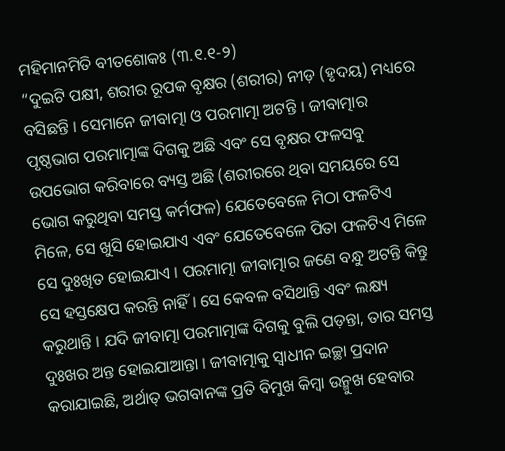ମହିମାନମିତି ବୀତଶୋକଃ (୩.୧.୧-୨)
“ଦୁଇଟି ପକ୍ଷୀ, ଶରୀର ରୂପକ ବୃକ୍ଷର (ଶରୀର) ନୀଡ଼ (ହୃଦୟ) ମଧ୍ୟରେ ବସିଛନ୍ତି । ସେମାନେ ଜୀବାତ୍ମା ଓ ପରମାତ୍ମା ଅଟନ୍ତି । ଜୀବାତ୍ମାର ପୃଷ୍ଠଭାଗ ପରମାତ୍ମାଙ୍କ ଦିଗକୁ ଅଛି ଏବଂ ସେ ବୃକ୍ଷର ଫଳସବୁ ଉପଭୋଗ କରିବାରେ ବ୍ୟସ୍ତ ଅଛି (ଶରୀରରେ ଥିବା ସମୟରେ ସେ ଭୋଗ କରୁଥିବା ସମସ୍ତ କର୍ମଫଳ) ଯେତେବେଳେ ମିଠା ଫଳଟିଏ ମିଳେ, ସେ ଖୁସି ହୋଇଯାଏ ଏବଂ ଯେତେବେଳେ ପିତା ଫଳଟିଏ ମିଳେ ସେ ଦୁଃଖିତ ହୋଇଯାଏ । ପରମାତ୍ମା ଜୀବାତ୍ମାର ଜଣେ ବନ୍ଧୁ ଅଟନ୍ତି କିନ୍ତୁ ସେ ହସ୍ତକ୍ଷେପ କରନ୍ତି ନାହିଁ । ସେ କେବଳ ବସିଥାନ୍ତି ଏବଂ ଲକ୍ଷ୍ୟ କରୁଥାନ୍ତି । ଯଦି ଜୀବାତ୍ମା ପରମାତ୍ମାଙ୍କ ଦିଗକୁ ବୁଲି ପଡ଼ନ୍ତା, ତାର ସମସ୍ତ ଦୁଃଖର ଅନ୍ତ ହୋଇଯାଆନ୍ତା । ଜୀବାତ୍ମାକୁ ସ୍ୱାଧୀନ ଇଚ୍ଛା ପ୍ରଦାନ କରାଯାଇଛି, ଅର୍ଥାତ୍ ଭଗବାନଙ୍କ ପ୍ରତି ବିମୁଖ କିମ୍ବା ଉନ୍ମୁଖ ହେବାର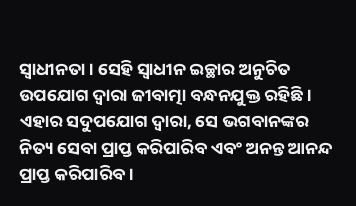ସ୍ୱାଧୀନତା । ସେହି ସ୍ୱାଧୀନ ଇଚ୍ଛାର ଅନୁଚିତ ଉପଯୋଗ ଦ୍ୱାରା ଜୀବାତ୍ମା ବନ୍ଧନଯୁକ୍ତ ରହିଛି । ଏହାର ସଦୁପଯୋଗ ଦ୍ୱାରା, ସେ ଭଗବାନଙ୍କର ନିତ୍ୟ ସେବା ପ୍ରାପ୍ତ କରିପାରିବ ଏବଂ ଅନନ୍ତ ଆନନ୍ଦ ପ୍ରାପ୍ତ କରିପାରିବ ।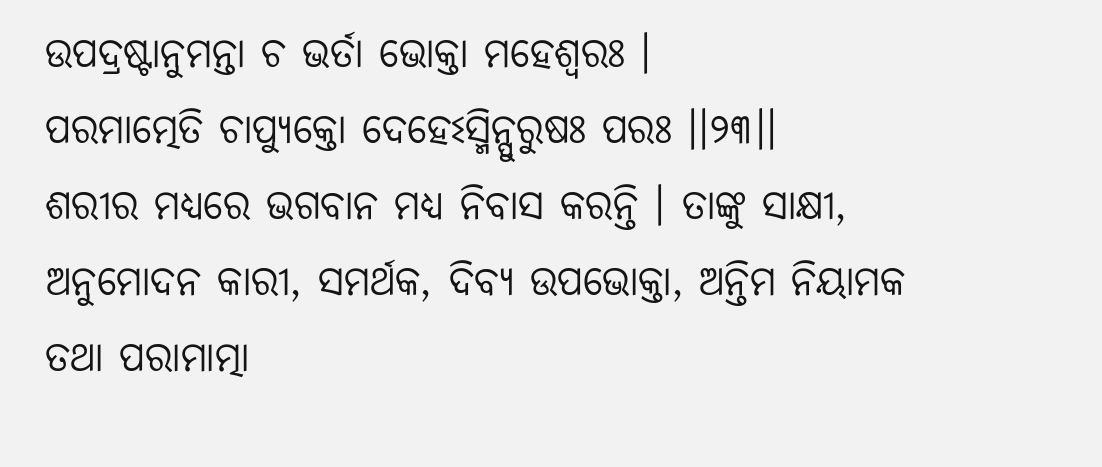ଉପଦ୍ରଷ୍ଟାନୁମନ୍ତା ଚ ଭର୍ତା ଭୋକ୍ତା ମହେଶ୍ୱରଃ ।
ପରମାତ୍ମେତି ଚାପ୍ୟୁକ୍ତୋ ଦେହେଽସ୍ମିନ୍ପୁରୁଷଃ ପରଃ ।।୨୩।।
ଶରୀର ମଧ୍ୟରେ ଭଗବାନ ମଧ୍ୟ ନିବାସ କରନ୍ତି । ତାଙ୍କୁ ସାକ୍ଷୀ, ଅନୁମୋଦନ କାରୀ, ସମର୍ଥକ, ଦିବ୍ୟ ଉପଭୋକ୍ତା, ଅନ୍ତିମ ନିୟାମକ ତଥା ପରାମାତ୍ମା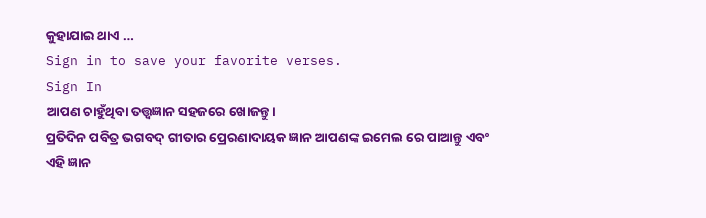କୁହାଯାଇ ଥାଏ …
Sign in to save your favorite verses.
Sign In
ଆପଣ ଚାହୁଁଥିବା ତତ୍ତ୍ୱଜ୍ଞାନ ସହଜରେ ଖୋଜନ୍ତୁ।
ପ୍ରତିଦିନ ପବିତ୍ର ଭଗବଦ୍ ଗୀତାର ପ୍ରେରଣାଦାୟକ ଜ୍ଞାନ ଆପଣଙ୍କ ଇମେଲ ରେ ପାଆନ୍ତୁ ଏବଂ ଏହି ଜ୍ଞାନ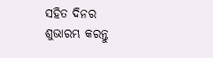ସହିତ ଦିନର ଶୁଭାରମ୍ଭ କରନ୍ତୁ